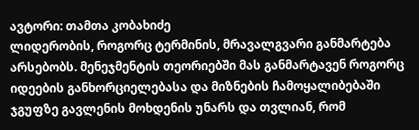ავტორი: თამთა კობახიძე
ლიდერობის, როგორც ტერმინის, მრავალგვარი განმარტება არსებობს. მენეჯმენტის თეორიებში მას განმარტავენ როგორც იდეების განხორციელებასა და მიზნების ჩამოყალიბებაში ჯგუფზე გავლენის მოხდენის უნარს და თვლიან, რომ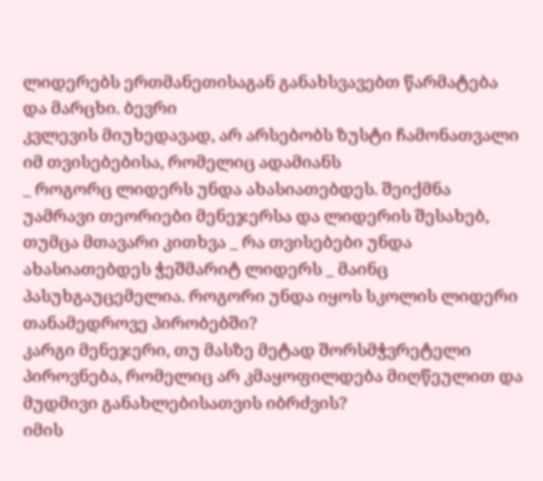ლიდერებს ერთმანეთისაგან განახსვავებთ წარმატება და მარცხი. ბევრი
კვლევის მიუხედავად, არ არსებობს ზუსტი ჩამონათვალი იმ თვისებებისა, რომელიც ადამიანს
_ როგორც ლიდერს უნდა ახასიათებდეს. შეიქმნა
უამრავი თეორიები მენეჯერსა და ლიდერის შესახებ,
თუმცა მთავარი კითხვა _ რა თვისებები უნდა
ახასიათებდეს ჭეშმარიტ ლიდერს _ მაინც პასუხგაუცემელია. როგორი უნდა იყოს სკოლის ლიდერი თანამედროვე პირობებში?
კარგი მენეჯერი, თუ მასზე მეტად შორსმჭვრეტელი
პიროვნება, რომელიც არ კმაყოფილდება მიღწეულით და მუდმივი განახლებისათვის იბრძვის?
იმის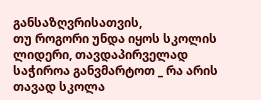განსაზღვრისათვის,
თუ როგორი უნდა იყოს სკოლის ლიდერი, თავდაპირველად საჭიროა განვმარტოთ _ რა არის თავად სკოლა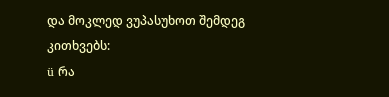და მოკლედ ვუპასუხოთ შემდეგ კითხვებს:
ü რა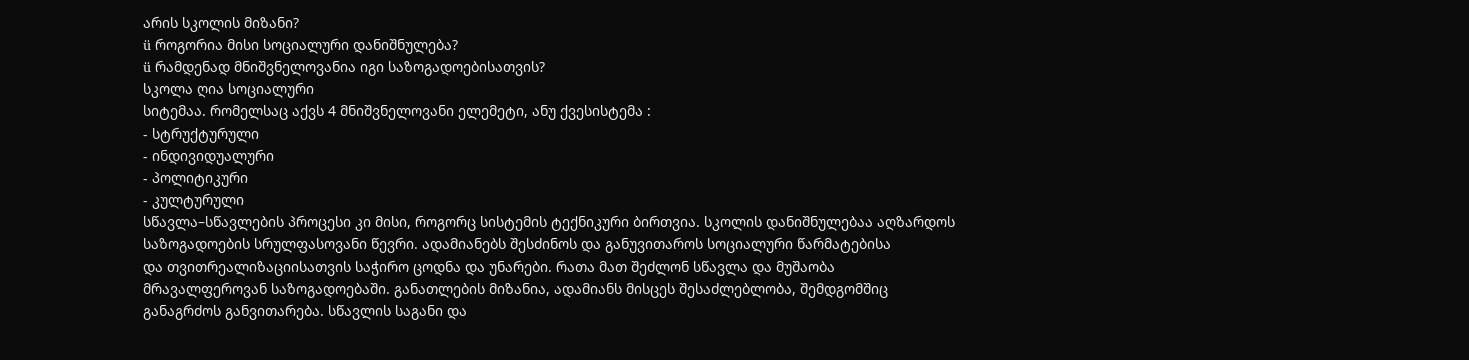არის სკოლის მიზანი?
ü როგორია მისი სოციალური დანიშნულება?
ü რამდენად მნიშვნელოვანია იგი საზოგადოებისათვის?
სკოლა ღია სოციალური
სიტემაა. რომელსაც აქვს 4 მნიშვნელოვანი ელემეტი, ანუ ქვესისტემა :
- სტრუქტურული
- ინდივიდუალური
- პოლიტიკური
- კულტურული
სწავლა–სწავლების პროცესი კი მისი, როგორც სისტემის ტექნიკური ბირთვია. სკოლის დანიშნულებაა აღზარდოს
საზოგადოების სრულფასოვანი წევრი. ადამიანებს შესძინოს და განუვითაროს სოციალური წარმატებისა
და თვითრეალიზაციისათვის საჭირო ცოდნა და უნარები. რათა მათ შეძლონ სწავლა და მუშაობა
მრავალფეროვან საზოგადოებაში. განათლების მიზანია, ადამიანს მისცეს შესაძლებლობა, შემდგომშიც
განაგრძოს განვითარება. სწავლის საგანი და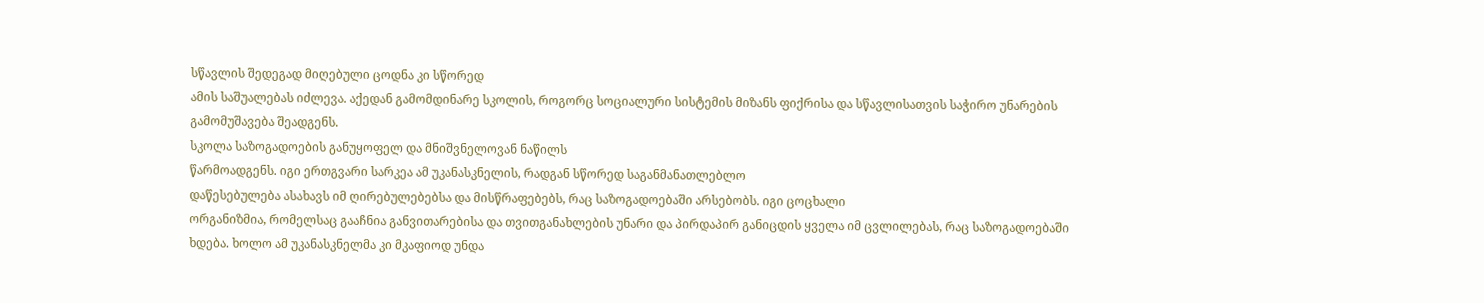სწავლის შედეგად მიღებული ცოდნა კი სწორედ
ამის საშუალებას იძლევა. აქედან გამომდინარე სკოლის, როგორც სოციალური სისტემის მიზანს ფიქრისა და სწავლისათვის საჭირო უნარების
გამომუშავება შეადგენს.
სკოლა საზოგადოების განუყოფელ და მნიშვნელოვან ნაწილს
წარმოადგენს. იგი ერთგვარი სარკეა ამ უკანასკნელის, რადგან სწორედ საგანმანათლებლო
დაწესებულება ასახავს იმ ღირებულებებსა და მისწრაფებებს, რაც საზოგადოებაში არსებობს. იგი ცოცხალი
ორგანიზმია, რომელსაც გააჩნია განვითარებისა და თვითგანახლების უნარი და პირდაპირ განიცდის ყველა იმ ცვლილებას, რაც საზოგადოებაში
ხდება. ხოლო ამ უკანასკნელმა კი მკაფიოდ უნდა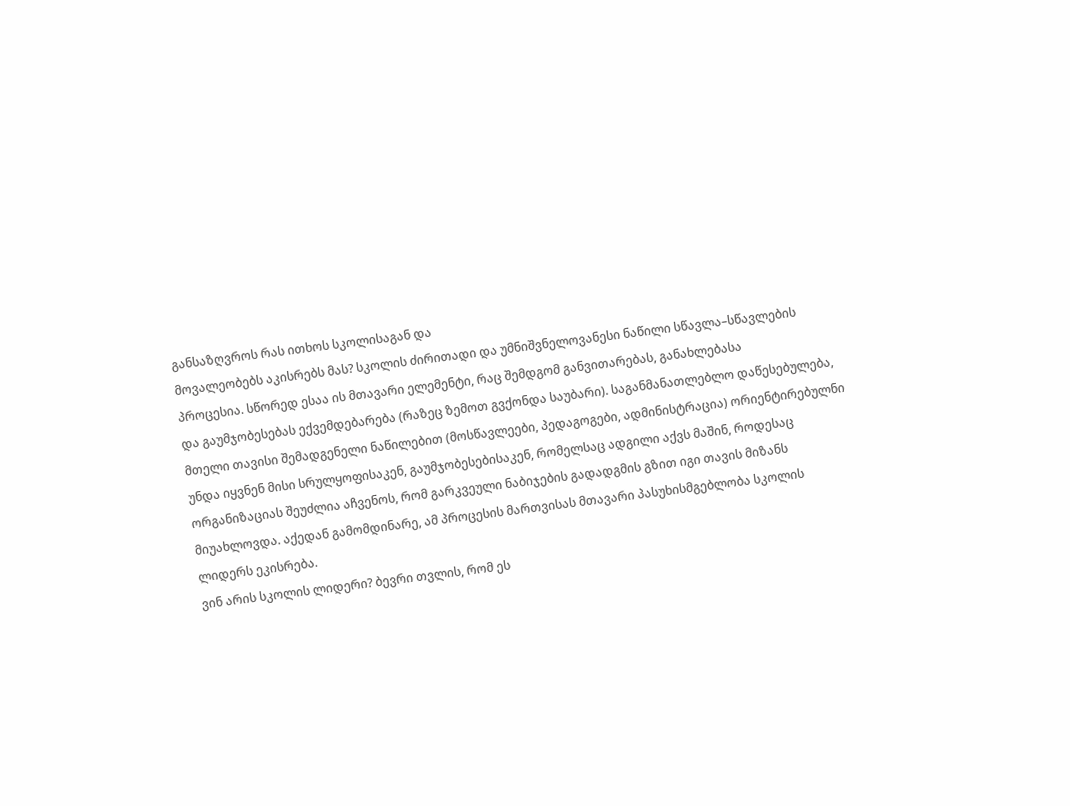განსაზღვროს რას ითხოს სკოლისაგან და
მოვალეობებს აკისრებს მას? სკოლის ძირითადი და უმნიშვნელოვანესი ნაწილი სწავლა–სწავლების
პროცესია. სწორედ ესაა ის მთავარი ელემენტი, რაც შემდგომ განვითარებას, განახლებასა
და გაუმჯობესებას ექვემდებარება (რაზეც ზემოთ გვქონდა საუბარი). საგანმანათლებლო დაწესებულება,
მთელი თავისი შემადგენელი ნაწილებით (მოსწავლეები, პედაგოგები, ადმინისტრაცია) ორიენტირებულნი
უნდა იყვნენ მისი სრულყოფისაკენ, გაუმჯობესებისაკენ, რომელსაც ადგილი აქვს მაშინ, როდესაც
ორგანიზაციას შეუძლია აჩვენოს, რომ გარკვეული ნაბიჯების გადადგმის გზით იგი თავის მიზანს
მიუახლოვდა. აქედან გამომდინარე, ამ პროცესის მართვისას მთავარი პასუხისმგებლობა სკოლის
ლიდერს ეკისრება.
ვინ არის სკოლის ლიდერი? ბევრი თვლის, რომ ეს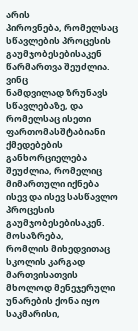არის
პიროვნება, რომელსაც სწავლების პროცესის გაუმჯობესებისაკენ წარმართვა შეუძლია. ვინც
ნამდვილად ზრუნავს სწავლებაზე, და რომელსაც ისეთი ფართომასშტაბიანი ქმედებების განხორციელება
შეუძლია, რომელიც მიმართული იქნება ისევ და ისევ სასწავლო პროცესის გაუმჯობესებისაკენ.
მოსაზრება,
რომლის მიხედვითაც სკოლის კარგად მართვისათვის მხოლოდ მენეჯერული უნარების ქონა იყო
საკმარისი,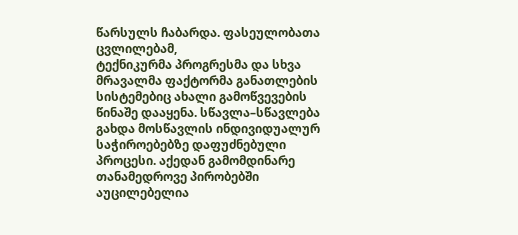წარსულს ჩაბარდა. ფასეულობათა ცვლილებამ,
ტექნიკურმა პროგრესმა და სხვა მრავალმა ფაქტორმა განათლების სისტემებიც ახალი გამოწვევების
წინაშე დააყენა. სწავლა–სწავლება გახდა მოსწავლის ინდივიდუალურ საჭიროებებზე დაფუძნებული
პროცესი. აქედან გამომდინარე თანამედროვე პირობებში აუცილებელია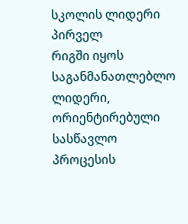სკოლის ლიდერი პირველ
რიგში იყოს საგანმანათლებლო ლიდერი, ორიენტირებული სასწავლო პროცესის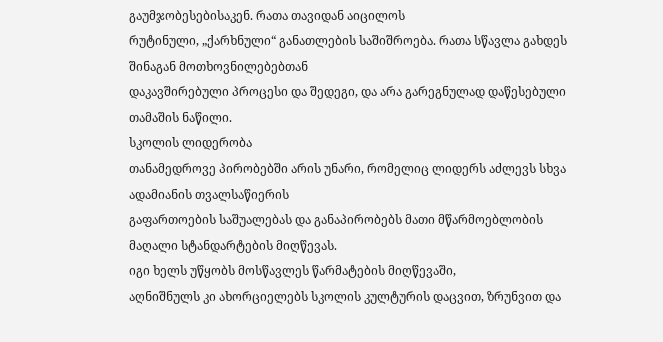გაუმჯობესებისაკენ. რათა თავიდან აიცილოს
რუტინული, „ქარხნული“ განათლების საშიშროება. რათა სწავლა გახდეს შინაგან მოთხოვნილებებთან
დაკავშირებული პროცესი და შედეგი, და არა გარეგნულად დაწესებული თამაშის ნაწილი.
სკოლის ლიდერობა
თანამედროვე პირობებში არის უნარი, რომელიც ლიდერს აძლევს სხვა ადამიანის თვალსაწიერის
გაფართოების საშუალებას და განაპირობებს მათი მწარმოებლობის მაღალი სტანდარტების მიღწევას.
იგი ხელს უწყობს მოსწავლეს წარმატების მიღწევაში,
აღნიშნულს კი ახორციელებს სკოლის კულტურის დაცვით, ზრუნვით და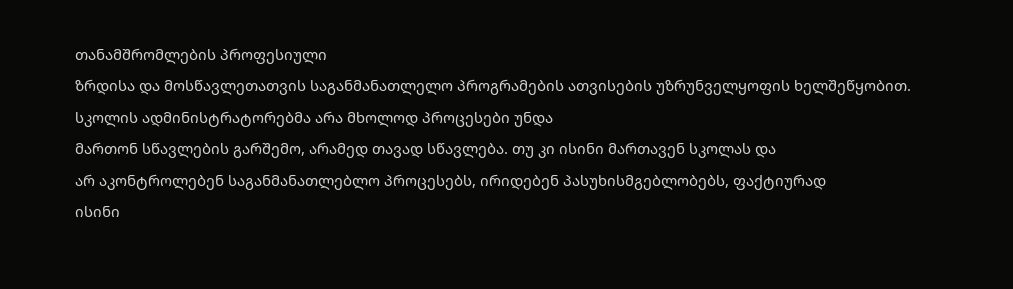თანამშრომლების პროფესიული
ზრდისა და მოსწავლეთათვის საგანმანათლელო პროგრამების ათვისების უზრუნველყოფის ხელშეწყობით.
სკოლის ადმინისტრატორებმა არა მხოლოდ პროცესები უნდა
მართონ სწავლების გარშემო, არამედ თავად სწავლება. თუ კი ისინი მართავენ სკოლას და
არ აკონტროლებენ საგანმანათლებლო პროცესებს, ირიდებენ პასუხისმგებლობებს, ფაქტიურად
ისინი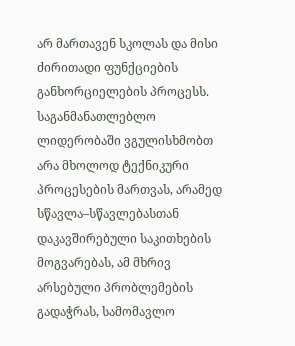არ მართავენ სკოლას და მისი ძირითადი ფუნქციების განხორციელების პროცესს. საგანმანათლებლო
ლიდერობაში ვგულისხმობთ არა მხოლოდ ტექნიკური პროცესების მართვას, არამედ სწავლა–სწავლებასთან
დაკავშირებული საკითხების მოგვარებას, ამ მხრივ არსებული პრობლემების გადაჭრას, სამომავლო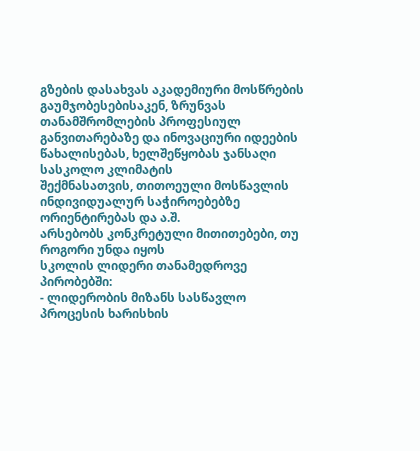გზების დასახვას აკადემიური მოსწრების გაუმჯობესებისაკენ, ზრუნვას თანამშრომლების პროფესიულ
განვითარებაზე და ინოვაციური იდეების წახალისებას, ხელშეწყობას ჯანსაღი სასკოლო კლიმატის
შექმნასათვის, თითოეული მოსწავლის ინდივიდუალურ საჭიროებებზე ორიენტირებას და ა.შ.
არსებობს კონკრეტული მითითებები, თუ როგორი უნდა იყოს
სკოლის ლიდერი თანამედროვე პირობებში:
- ლიდერობის მიზანს სასწავლო პროცესის ხარისხის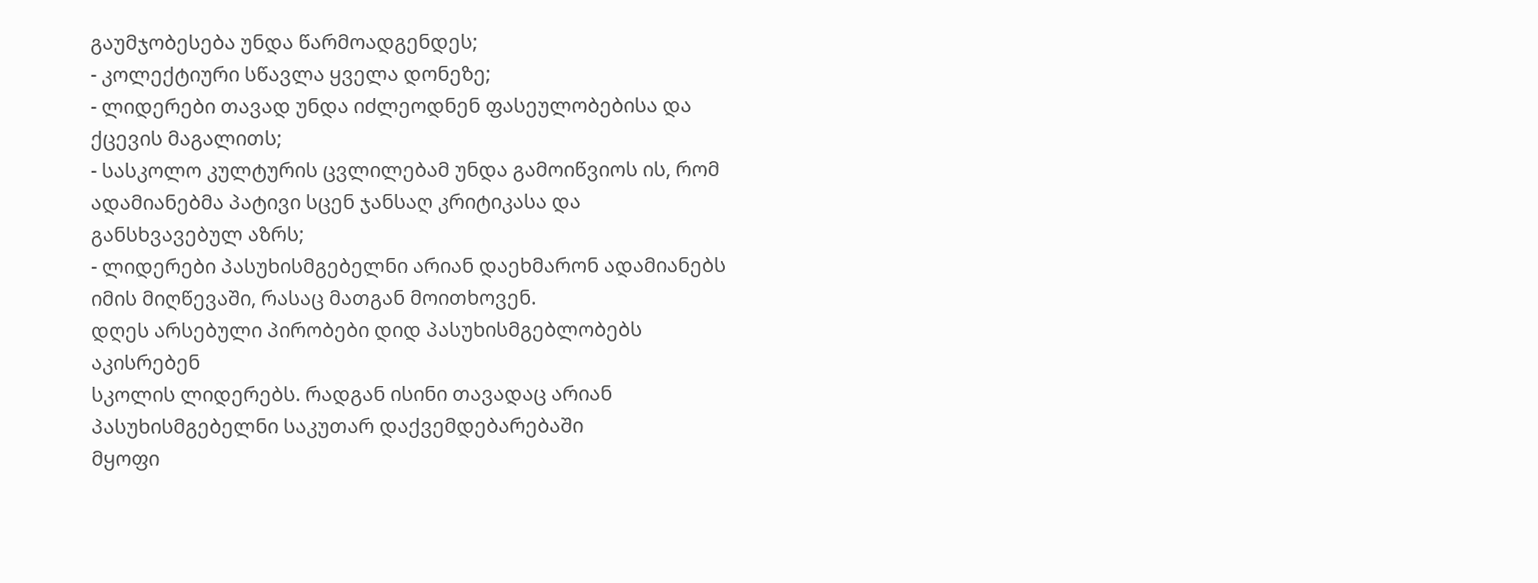გაუმჯობესება უნდა წარმოადგენდეს;
- კოლექტიური სწავლა ყველა დონეზე;
- ლიდერები თავად უნდა იძლეოდნენ ფასეულობებისა და ქცევის მაგალითს;
- სასკოლო კულტურის ცვლილებამ უნდა გამოიწვიოს ის, რომ ადამიანებმა პატივი სცენ ჯანსაღ კრიტიკასა და განსხვავებულ აზრს;
- ლიდერები პასუხისმგებელნი არიან დაეხმარონ ადამიანებს იმის მიღწევაში, რასაც მათგან მოითხოვენ.
დღეს არსებული პირობები დიდ პასუხისმგებლობებს აკისრებენ
სკოლის ლიდერებს. რადგან ისინი თავადაც არიან პასუხისმგებელნი საკუთარ დაქვემდებარებაში
მყოფი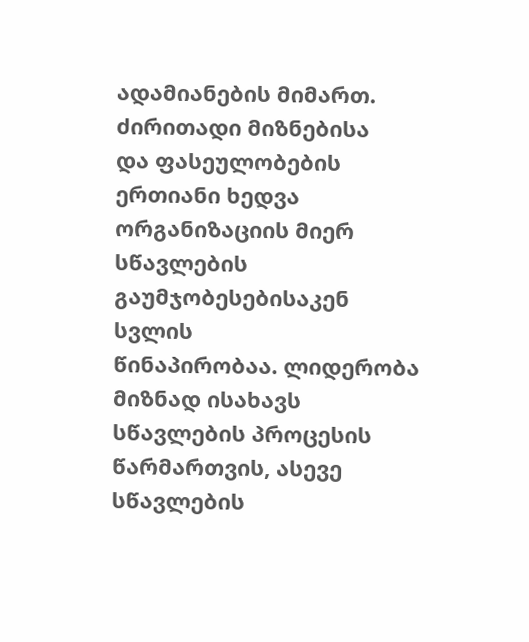ადამიანების მიმართ. ძირითადი მიზნებისა
და ფასეულობების ერთიანი ხედვა ორგანიზაციის მიერ სწავლების გაუმჯობესებისაკენ სვლის
წინაპირობაა. ლიდერობა მიზნად ისახავს სწავლების პროცესის წარმართვის, ასევე სწავლების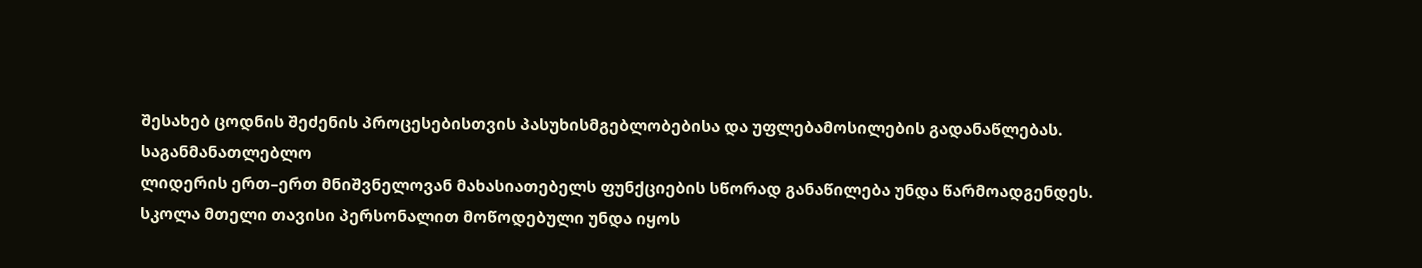შესახებ ცოდნის შეძენის პროცესებისთვის პასუხისმგებლობებისა და უფლებამოსილების გადანაწლებას.
საგანმანათლებლო
ლიდერის ერთ–ერთ მნიშვნელოვან მახასიათებელს ფუნქციების სწორად განაწილება უნდა წარმოადგენდეს.
სკოლა მთელი თავისი პერსონალით მოწოდებული უნდა იყოს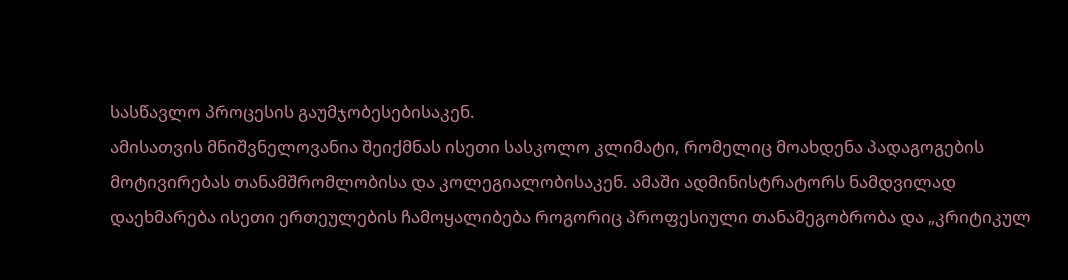სასწავლო პროცესის გაუმჯობესებისაკენ.
ამისათვის მნიშვნელოვანია შეიქმნას ისეთი სასკოლო კლიმატი, რომელიც მოახდენა პადაგოგების
მოტივირებას თანამშრომლობისა და კოლეგიალობისაკენ. ამაში ადმინისტრატორს ნამდვილად
დაეხმარება ისეთი ერთეულების ჩამოყალიბება როგორიც პროფესიული თანამეგობრობა და „კრიტიკულ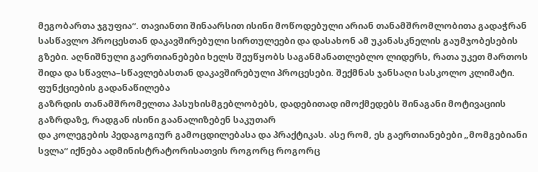მეგობართა ჯგუფია“. თავიანთი შინაარსით ისინი მოწოდებული არიან თანამშრომლობითა გადაჭრან
სასწავლო პროცესთან დაკავშირებული სირთულეები და დასახონ ამ უკანასკნელის გაუმჯობესების
გზები. აღნიშნული გაერთიანებები ხელს შეუწყობს საგანმანათლებლო ლიდერს, რათა უკეთ მართოს
შიდა და სწავლა–სწავლებასთან დაკავშირებული პროცესები. შექმნას ჯანსაღი სასკოლო კლიმატი. ფუნქციების გადანაწილება
გაზრდის თანამშრომელთა პასუხისმგებლობებს, დადებითად იმოქმედებს შინაგანი მოტივაციის
გაზრდაზე, რადგან ისინი გაანალიზებენ საკუთარ
და კოლეგების პედაგოგიურ გამოცდილებასა და პრაქტიკას. ასე რომ, ეს გაერთიანებები „მომგებიანი
სვლა“ იქნება ადმინისტრატორისათვის როგორც როგორც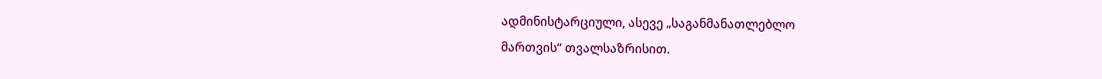ადმინისტარციული, ასევე „საგანმანათლებლო
მართვის“ თვალსაზრისით.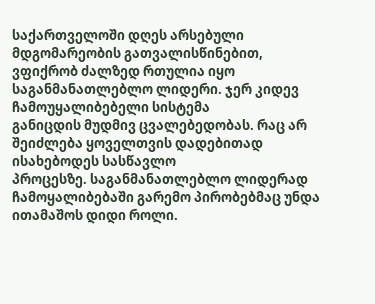საქართველოში დღეს არსებული მდგომარეობის გათვალისწინებით,
ვფიქრობ ძალზედ რთულია იყო საგანმანათლებლო ლიდერი. ჯერ კიდევ ჩამოუყალიბებელი სისტემა
განიცდის მუდმივ ცვალებედობას. რაც არ შეიძლება ყოველთვის დადებითად ისახებოდეს სასწავლო
პროცესზე. საგანმანათლებლო ლიდერად ჩამოყალიბებაში გარემო პირობებმაც უნდა ითამაშოს დიდი როლი.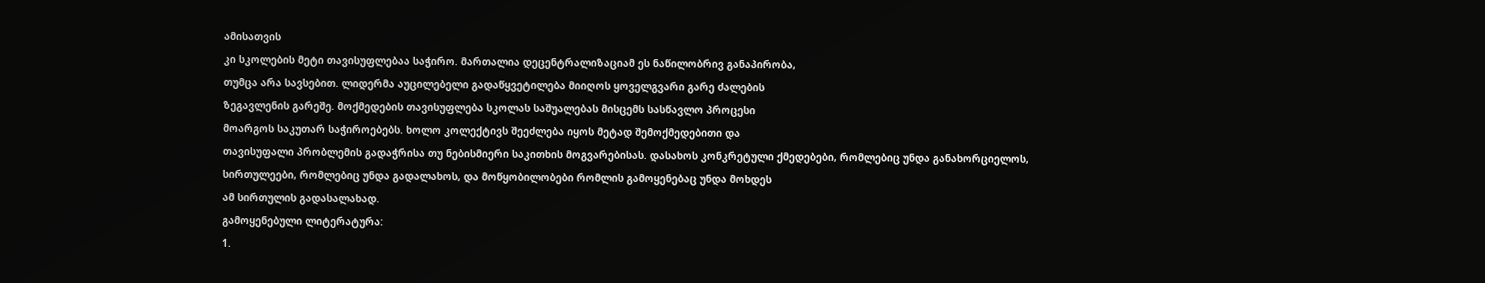ამისათვის
კი სკოლების მეტი თავისუფლებაა საჭირო. მართალია დეცენტრალიზაციამ ეს ნაწილობრივ განაპირობა,
თუმცა არა სავსებით. ლიდერმა აუცილებელი გადაწყვეტილება მიიღოს ყოველგვარი გარე ძალების
ზეგავლენის გარეშე. მოქმედების თავისუფლება სკოლას საშუალებას მისცემს სასწავლო პროცესი
მოარგოს საკუთარ საჭიროებებს. ხოლო კოლექტივს შეეძლება იყოს მეტად შემოქმედებითი და
თავისუფალი პრობლემის გადაჭრისა თუ ნებისმიერი საკითხის მოგვარებისას. დასახოს კონკრეტული ქმედებები, რომლებიც უნდა განახორციელოს,
სირთულეები, რომლებიც უნდა გადალახოს, და მოწყობილობები რომლის გამოყენებაც უნდა მოხდეს
ამ სირთულის გადასალახად.
გამოყენებული ლიტერატურა:
1.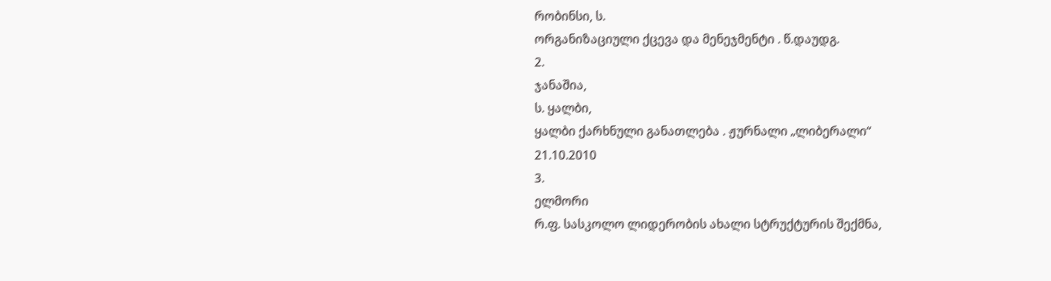რობინსი, ს.
ორგანიზაციული ქცევა და მენეჯმენტი . წ.დაუდგ.
2.
ჯანაშია,
ს. ყალბი,
ყალბი ქარხნული განათლება . ჟურნალი „ლიბერალი“
21.10.2010
3.
ელმორი
რ.ფ. სასკოლო ლიდერობის ახალი სტრუქტურის შექმნა,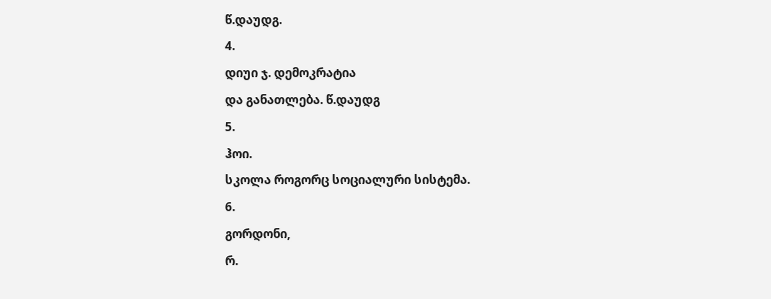წ.დაუდგ.
4.
დიუი ჯ. დემოკრატია
და განათლება. წ.დაუდგ
5.
ჰოი.
სკოლა როგორც სოციალური სისტემა.
6.
გორდონი,
რ.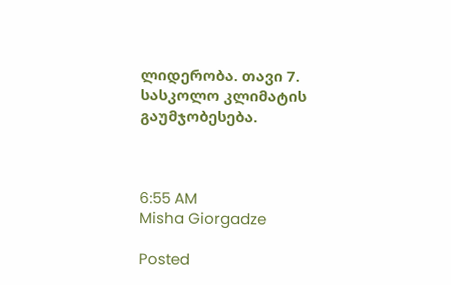ლიდერობა. თავი 7. სასკოლო კლიმატის გაუმჯობესება.



6:55 AM
Misha Giorgadze

Posted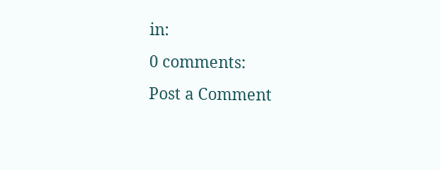in:
0 comments:
Post a Comment